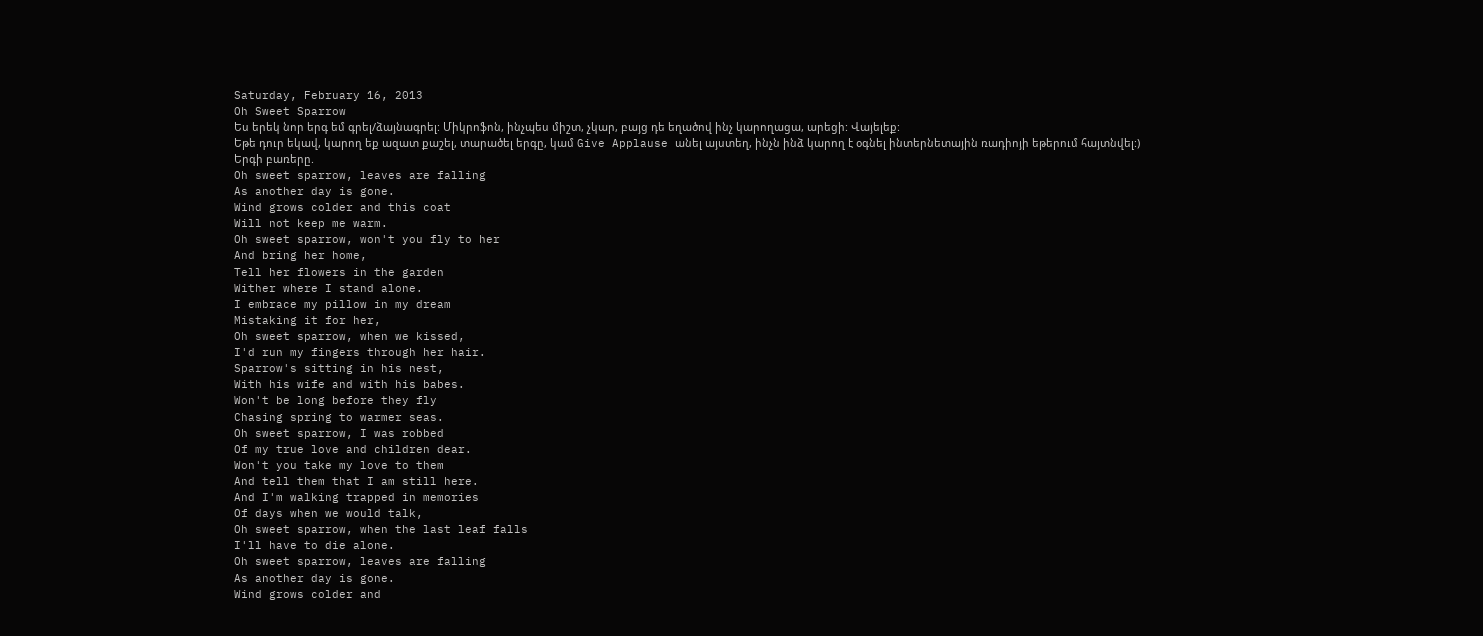Saturday, February 16, 2013
Oh Sweet Sparrow
Ես երեկ նոր երգ եմ գրել/ձայնագրել: Միկրոֆոն, ինչպես միշտ, չկար, բայց դե եղածով ինչ կարողացա, արեցի: Վայելեք:
Եթե դուր եկավ, կարող եք ազատ քաշել, տարածել երգը, կամ Give Applause անել այստեղ, ինչն ինձ կարող է օգնել ինտերնետային ռադիոյի եթերում հայտնվել:)
Երգի բառերը.
Oh sweet sparrow, leaves are falling
As another day is gone.
Wind grows colder and this coat
Will not keep me warm.
Oh sweet sparrow, won't you fly to her
And bring her home,
Tell her flowers in the garden
Wither where I stand alone.
I embrace my pillow in my dream
Mistaking it for her,
Oh sweet sparrow, when we kissed,
I'd run my fingers through her hair.
Sparrow's sitting in his nest,
With his wife and with his babes.
Won't be long before they fly
Chasing spring to warmer seas.
Oh sweet sparrow, I was robbed
Of my true love and children dear.
Won't you take my love to them
And tell them that I am still here.
And I'm walking trapped in memories
Of days when we would talk,
Oh sweet sparrow, when the last leaf falls
I'll have to die alone.
Oh sweet sparrow, leaves are falling
As another day is gone.
Wind grows colder and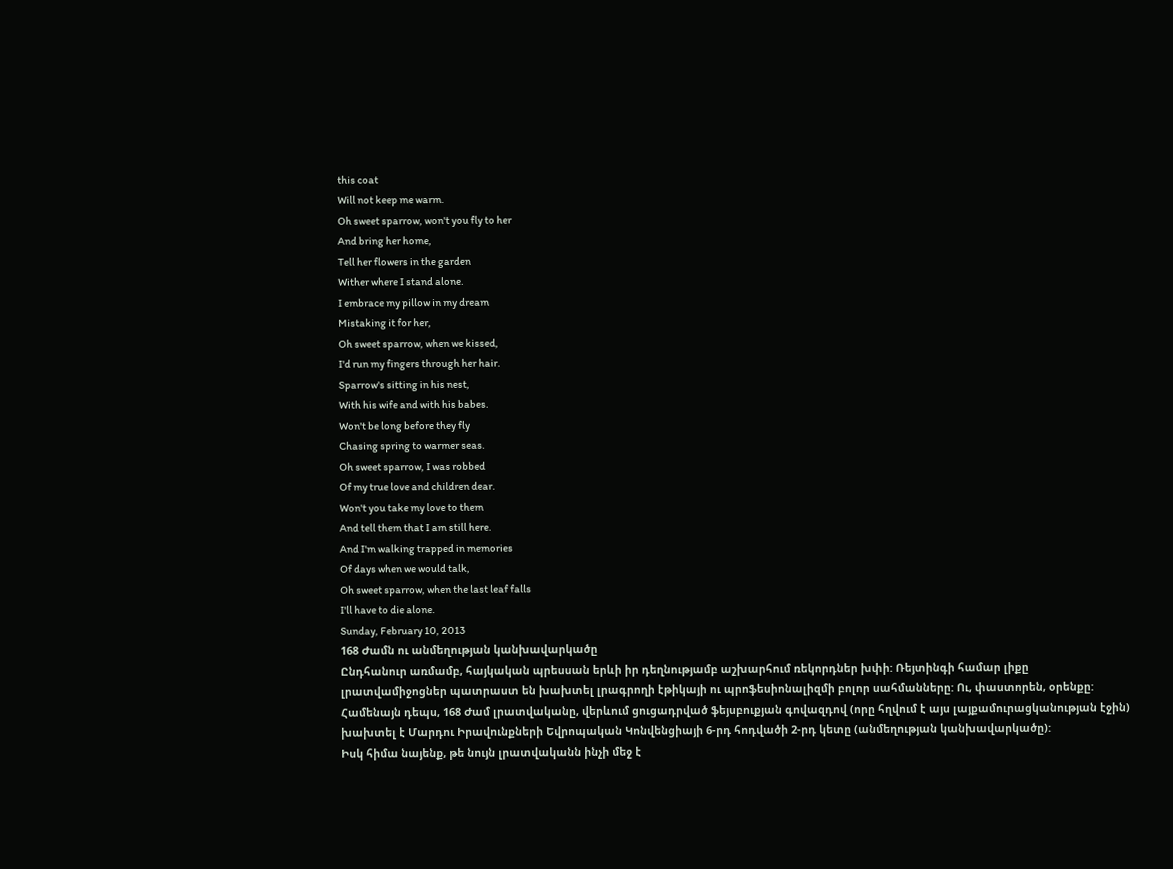this coat
Will not keep me warm.
Oh sweet sparrow, won't you fly to her
And bring her home,
Tell her flowers in the garden
Wither where I stand alone.
I embrace my pillow in my dream
Mistaking it for her,
Oh sweet sparrow, when we kissed,
I'd run my fingers through her hair.
Sparrow's sitting in his nest,
With his wife and with his babes.
Won't be long before they fly
Chasing spring to warmer seas.
Oh sweet sparrow, I was robbed
Of my true love and children dear.
Won't you take my love to them
And tell them that I am still here.
And I'm walking trapped in memories
Of days when we would talk,
Oh sweet sparrow, when the last leaf falls
I'll have to die alone.
Sunday, February 10, 2013
168 Ժամն ու անմեղության կանխավարկածը
Ընդհանուր առմամբ, հայկական պրեսսան երևի իր դեղնությամբ աշխարհում ռեկորդներ խփի: Ռեյտինգի համար լիքը լրատվամիջոցներ պատրաստ են խախտել լրագրողի էթիկայի ու պրոֆեսիոնալիզմի բոլոր սահմանները: Ու, փաստորեն, օրենքը: Համենայն դեպս, 168 Ժամ լրատվականը, վերևում ցուցադրված ֆեյսբուքյան գովազդով (որը հղվում է այս լայքամուրացկանության էջին) խախտել է Մարդու Իրավունքների Եվրոպական Կոնվենցիայի 6-րդ հոդվածի 2-րդ կետը (անմեղության կանխավարկածը):
Իսկ հիմա նայենք, թե նույն լրատվականն ինչի մեջ է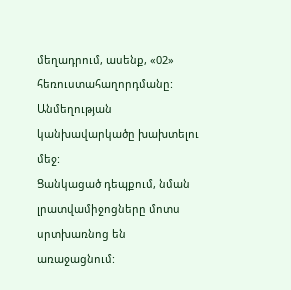մեղադրում, ասենք, «02» հեռուստահաղորդմանը: Անմեղության կանխավարկածը խախտելու մեջ:
Ցանկացած դեպքում, նման լրատվամիջոցները մոտս սրտխառնոց են առաջացնում: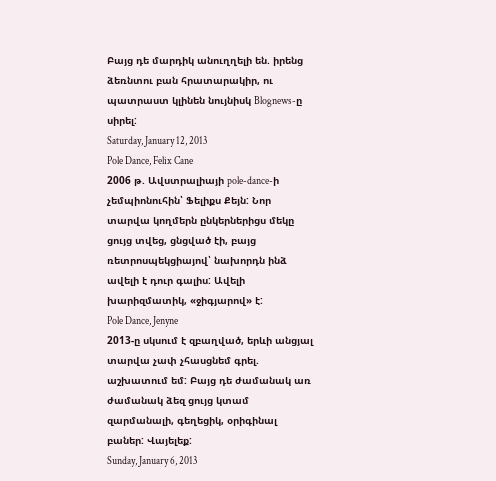Բայց դե մարդիկ անուղղելի են. իրենց ձեռնտու բան հրատարակիր, ու պատրաստ կլինեն նույնիսկ Blognews-ը սիրել:
Saturday, January 12, 2013
Pole Dance, Felix Cane
2006 թ. Ավստրալիայի pole-dance-ի չեմպիոնուհին՝ Ֆելիքս Քեյն: Նոր տարվա կողմերն ընկերներիցս մեկը ցույց տվեց, ցնցված էի, բայց ռետրոսպեկցիայով՝ նախորդն ինձ ավելի է դուր գալիս: Ավելի խարիզմատիկ, «ջիգյարով» է:
Pole Dance, Jenyne
2013-ը սկսում է զբաղված, երևի անցյալ տարվա չափ չհասցնեմ գրել. աշխատում եմ: Բայց դե ժամանակ առ ժամանակ ձեզ ցույց կտամ զարմանալի, գեղեցիկ, օրիգինալ բաներ: Վայելեք:
Sunday, January 6, 2013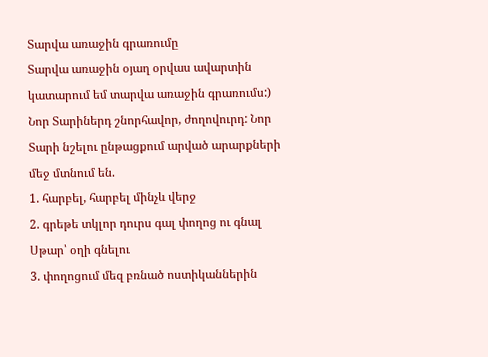Տարվա առաջին գրառումը
Տարվա առաջին օյաղ օրվաս ավարտին կատարում եմ տարվա առաջին գրառումս:) Նոր Տարիներդ շնորհավոր, ժողովուրդ: Նոր Տարի նշելու ընթացքում արված արարքների մեջ մտնում են.
1. հարբել, հարբել մինչև վերջ
2. գրեթե տկլոր դուրս գալ փողոց ու գնալ Սթար՝ օղի գնելու
3. փողոցում մեզ բռնած ոստիկաններին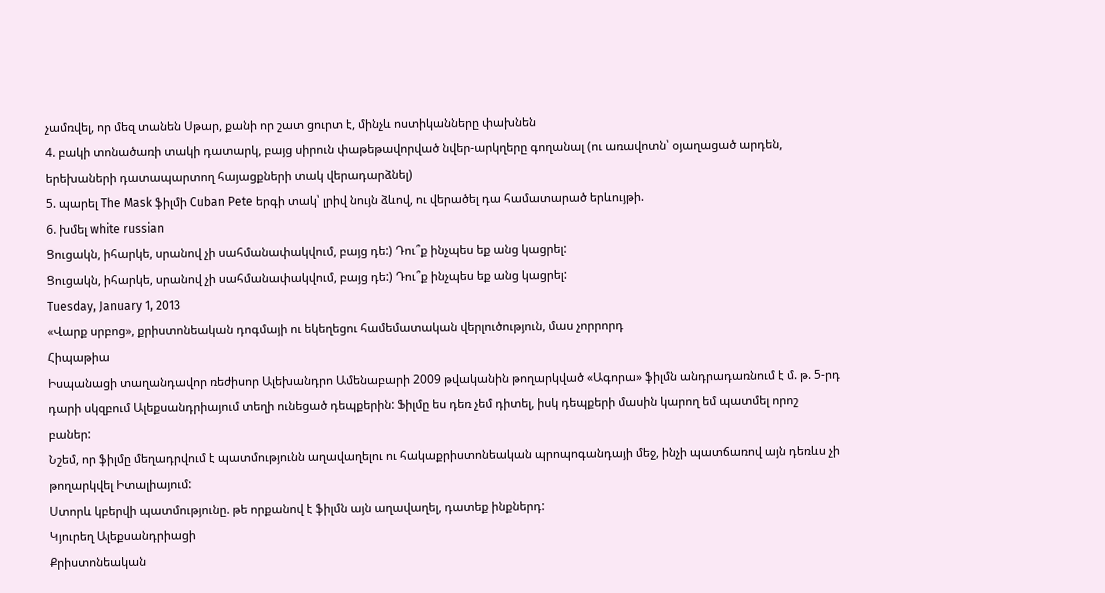չամռվել, որ մեզ տանեն Սթար, քանի որ շատ ցուրտ է, մինչև ոստիկանները փախնեն
4. բակի տոնածառի տակի դատարկ, բայց սիրուն փաթեթավորված նվեր-արկղերը գողանալ (ու առավոտն՝ օյաղացած արդեն, երեխաների դատապարտող հայացքների տակ վերադարձնել)
5. պարել The Mask ֆիլմի Cuban Pete երգի տակ՝ լրիվ նույն ձևով, ու վերածել դա համատարած երևույթի.
6. խմել white russian
Ցուցակն, իհարկե, սրանով չի սահմանափակվում, բայց դե:) Դու՞ք ինչպես եք անց կացրել:
Ցուցակն, իհարկե, սրանով չի սահմանափակվում, բայց դե:) Դու՞ք ինչպես եք անց կացրել:
Tuesday, January 1, 2013
«Վարք սրբոց», քրիստոնեական դոգմայի ու եկեղեցու համեմատական վերլուծություն, մաս չորրորդ
Հիպաթիա
Իսպանացի տաղանդավոր ռեժիսոր Ալեխանդրո Ամենաբարի 2009 թվականին թողարկված «Ագորա» ֆիլմն անդրադառնում է մ. թ. 5-րդ դարի սկզբում Ալեքսանդրիայում տեղի ունեցած դեպքերին: Ֆիլմը ես դեռ չեմ դիտել, իսկ դեպքերի մասին կարող եմ պատմել որոշ բաներ:
Նշեմ, որ ֆիլմը մեղադրվում է պատմությունն աղավաղելու ու հակաքրիստոնեական պրոպոգանդայի մեջ, ինչի պատճառով այն դեռևս չի թողարկվել Իտալիայում:
Ստորև կբերվի պատմությունը. թե որքանով է ֆիլմն այն աղավաղել, դատեք ինքներդ:
Կյուրեղ Ալեքսանդրիացի
Քրիստոնեական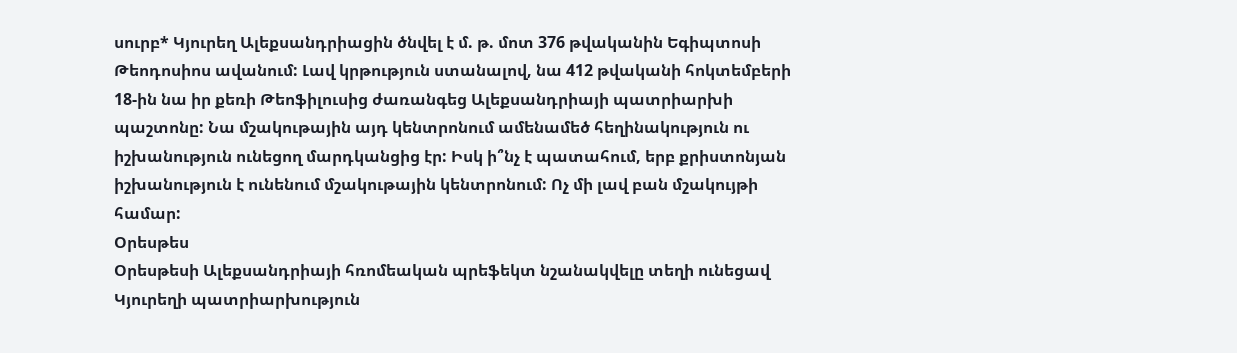սուրբ* Կյուրեղ Ալեքսանդրիացին ծնվել է մ. թ. մոտ 376 թվականին Եգիպտոսի Թեոդոսիոս ավանում: Լավ կրթություն ստանալով, նա 412 թվականի հոկտեմբերի 18-ին նա իր քեռի Թեոֆիլուսից ժառանգեց Ալեքսանդրիայի պատրիարխի պաշտոնը: Նա մշակութային այդ կենտրոնում ամենամեծ հեղինակություն ու իշխանություն ունեցող մարդկանցից էր: Իսկ ի՞նչ է պատահում, երբ քրիստոնյան իշխանություն է ունենում մշակութային կենտրոնում: Ոչ մի լավ բան մշակույթի համար:
Օրեսթես
Օրեսթեսի Ալեքսանդրիայի հռոմեական պրեֆեկտ նշանակվելը տեղի ունեցավ Կյուրեղի պատրիարխություն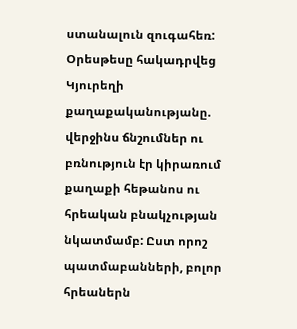ստանալուն զուգահեռ: Օրեսթեսը հակադրվեց Կյուրեղի քաղաքականությանը. վերջինս ճնշումներ ու բռնություն էր կիրառում քաղաքի հեթանոս ու հրեական բնակչության նկատմամբ: Ըստ որոշ պատմաբանների, բոլոր հրեաներն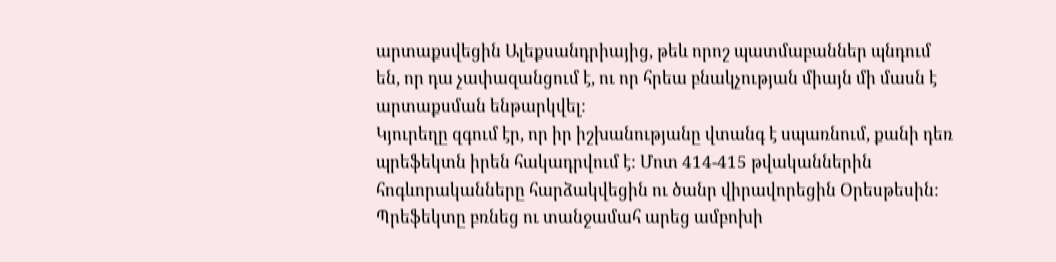արտաքսվեցին Ալեքսանդրիայից, թեև որոշ պատմաբաններ պնդում են, որ դա չափազանցում է, ու որ հրեա բնակչության միայն մի մասն է արտաքսման ենթարկվել:
Կյուրեղը զգում էր, որ իր իշխանությանը վտանգ է սպառնում, քանի դեռ պրեֆեկտն իրեն հակադրվում է: Մոտ 414-415 թվականներին հոգևորականները հարձակվեցին ու ծանր վիրավորեցին Օրեսթեսին: Պրեֆեկտը բռնեց ու տանջամահ արեց ամբոխի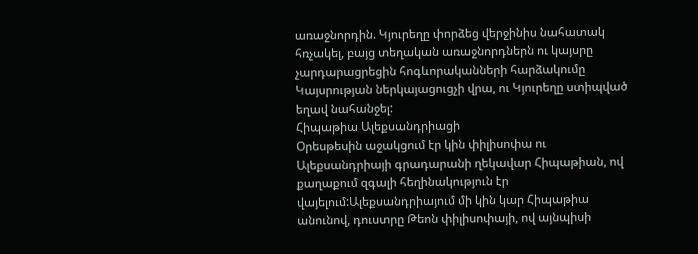առաջնորդին. Կյուրեղը փորձեց վերջինիս նահատակ հռչակել, բայց տեղական առաջնորդներն ու կայսրը չարդարացրեցին հոգևորականների հարձակումը Կայսրության ներկայացուցչի վրա, ու Կյուրեղը ստիպված եղավ նահանջել:
Հիպաթիա Ալեքսանդրիացի
Օրեսթեսին աջակցում էր կին փիլիսոփա ու Ալեքսանդրիայի գրադարանի ղեկավար Հիպաթիան, ով քաղաքում զգալի հեղինակություն էր վայելում:Ալեքսանդրիայում մի կին կար Հիպաթիա անունով, դուստրը Թեոն փիլիսոփայի, ով այնպիսի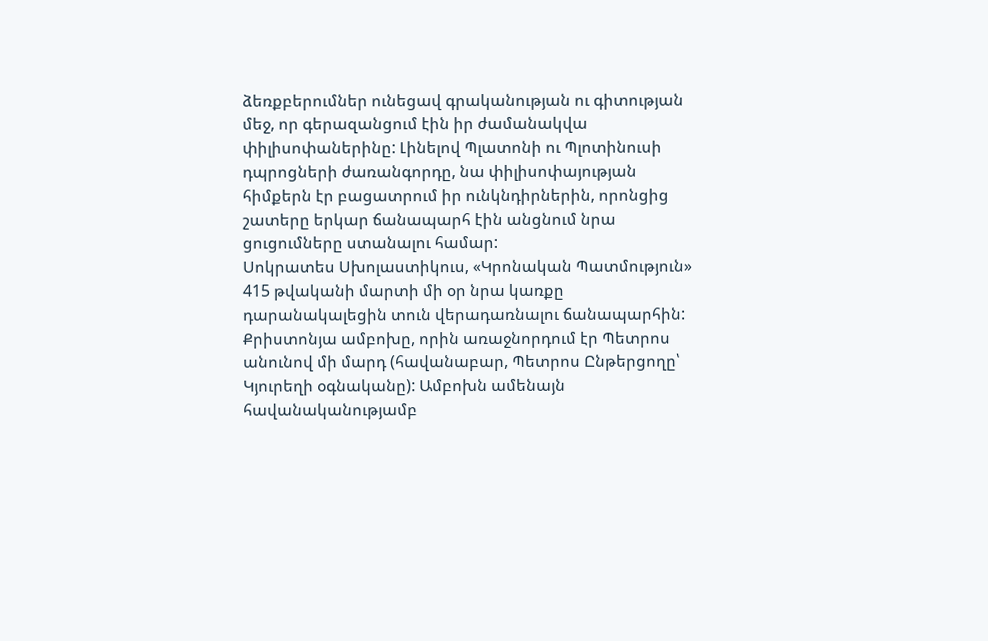ձեռքբերումներ ունեցավ գրականության ու գիտության մեջ, որ գերազանցում էին իր ժամանակվա փիլիսոփաներինը: Լինելով Պլատոնի ու Պլոտինուսի դպրոցների ժառանգորդը, նա փիլիսոփայության հիմքերն էր բացատրում իր ունկնդիրներին, որոնցից շատերը երկար ճանապարհ էին անցնում նրա ցուցումները ստանալու համար:
Սոկրատես Սխոլաստիկուս, «Կրոնական Պատմություն»
415 թվականի մարտի մի օր նրա կառքը դարանակալեցին տուն վերադառնալու ճանապարհին: Քրիստոնյա ամբոխը, որին առաջնորդում էր Պետրոս անունով մի մարդ (հավանաբար, Պետրոս Ընթերցողը՝ Կյուրեղի օգնականը): Ամբոխն ամենայն հավանականությամբ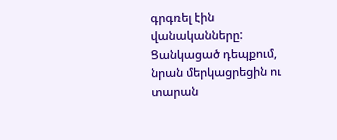գրգռել էին վանականները: Ցանկացած դեպքում, նրան մերկացրեցին ու տարան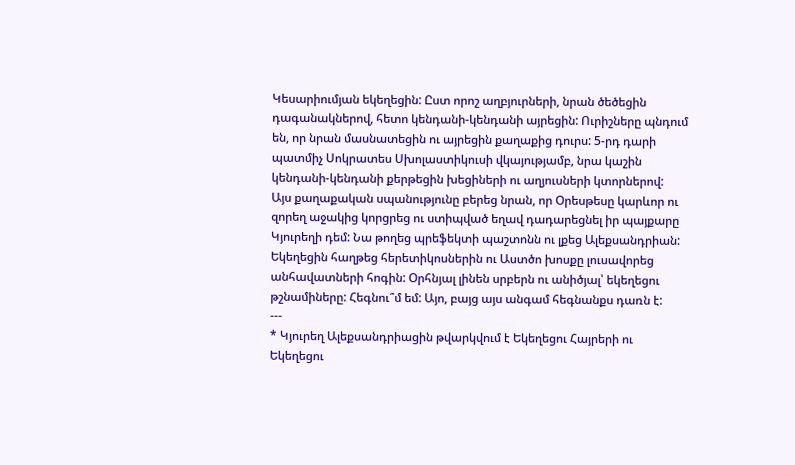Կեսարիումյան եկեղեցին: Ըստ որոշ աղբյուրների, նրան ծեծեցին դագանակներով, հետո կենդանի-կենդանի այրեցին: Ուրիշները պնդում են, որ նրան մասնատեցին ու այրեցին քաղաքից դուրս: 5-րդ դարի պատմիչ Սոկրատես Սխոլաստիկուսի վկայությամբ, նրա կաշին կենդանի-կենդանի քերթեցին խեցիների ու աղյուսների կտորներով:
Այս քաղաքական սպանությունը բերեց նրան, որ Օրեսթեսը կարևոր ու զորեղ աջակից կորցրեց ու ստիպված եղավ դադարեցնել իր պայքարը Կյուրեղի դեմ: Նա թողեց պրեֆեկտի պաշտոնն ու լքեց Ալեքսանդրիան:
Եկեղեցին հաղթեց հերետիկոսներին ու Աստծո խոսքը լուսավորեց անհավատների հոգին: Օրհնյալ լինեն սրբերն ու անիծյալ՝ եկեղեցու թշնամիները: Հեգնու՞մ եմ: Այո, բայց այս անգամ հեգնանքս դառն է:
---
* Կյուրեղ Ալեքսանդրիացին թվարկվում է Եկեղեցու Հայրերի ու Եկեղեցու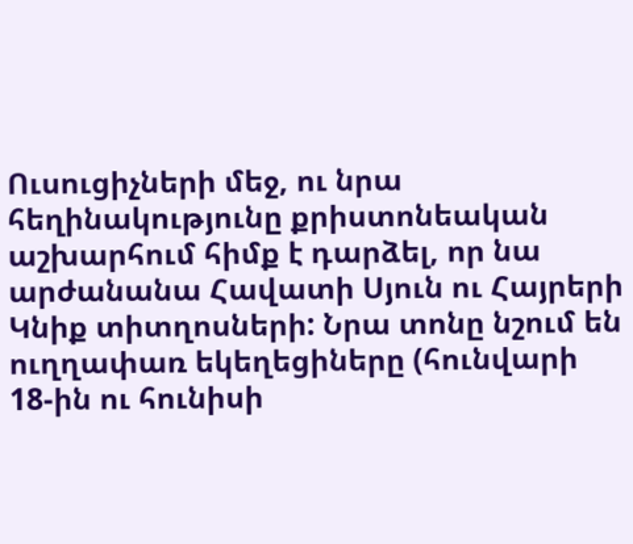Ուսուցիչների մեջ, ու նրա հեղինակությունը քրիստոնեական աշխարհում հիմք է դարձել, որ նա արժանանա Հավատի Սյուն ու Հայրերի Կնիք տիտղոսների: Նրա տոնը նշում են ուղղափառ եկեղեցիները (հունվարի 18-ին ու հունիսի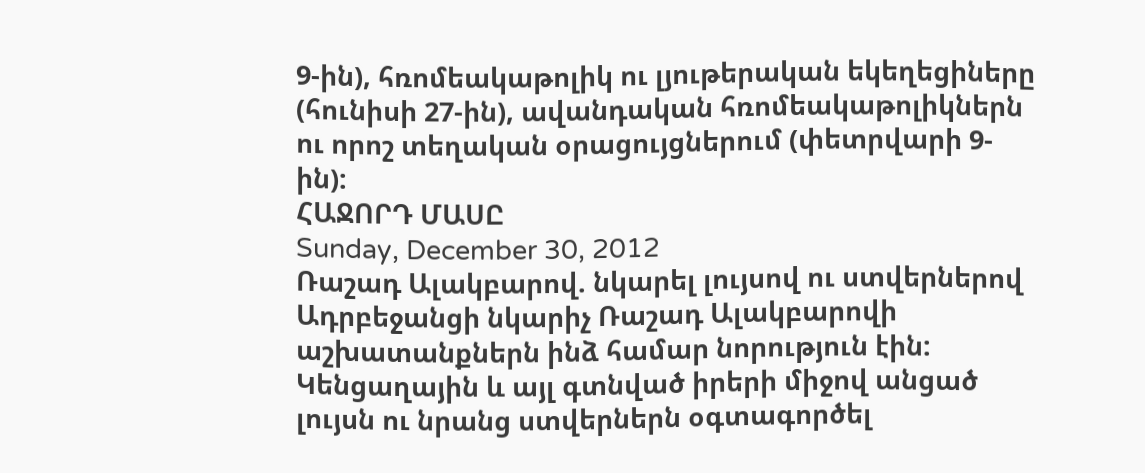9-ին), հռոմեակաթոլիկ ու լյութերական եկեղեցիները (հունիսի 27-ին), ավանդական հռոմեակաթոլիկներն ու որոշ տեղական օրացույցներում (փետրվարի 9-ին):
ՀԱՋՈՐԴ ՄԱՍԸ
Sunday, December 30, 2012
Ռաշադ Ալակբարով. նկարել լույսով ու ստվերներով
Ադրբեջանցի նկարիչ Ռաշադ Ալակբարովի աշխատանքներն ինձ համար նորություն էին: Կենցաղային և այլ գտնված իրերի միջով անցած լույսն ու նրանց ստվերներն օգտագործել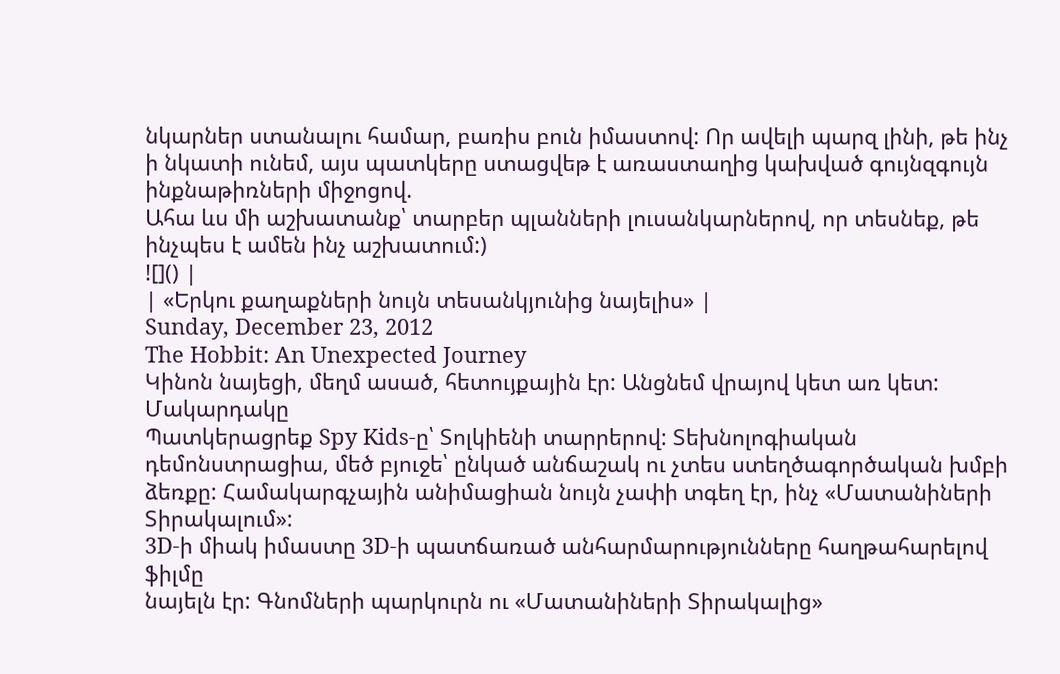նկարներ ստանալու համար, բառիս բուն իմաստով: Որ ավելի պարզ լինի, թե ինչ ի նկատի ունեմ, այս պատկերը ստացվեթ է առաստաղից կախված գույնզգույն ինքնաթիռների միջոցով.
Ահա ևս մի աշխատանք՝ տարբեր պլանների լուսանկարներով, որ տեսնեք, թե ինչպես է ամեն ինչ աշխատում:)
![]() |
| «Երկու քաղաքների նույն տեսանկյունից նայելիս» |
Sunday, December 23, 2012
The Hobbit: An Unexpected Journey
Կինոն նայեցի, մեղմ ասած, հետույքային էր: Անցնեմ վրայով կետ առ կետ:
Մակարդակը
Պատկերացրեք Spy Kids-ը՝ Տոլկիենի տարրերով: Տեխնոլոգիական դեմոնստրացիա, մեծ բյուջե՝ ընկած անճաշակ ու չտես ստեղծագործական խմբի ձեռքը: Համակարգչային անիմացիան նույն չափի տգեղ էր, ինչ «Մատանիների Տիրակալում»:
3D-ի միակ իմաստը 3D-ի պատճառած անհարմարությունները հաղթահարելով ֆիլմը
նայելն էր: Գնոմների պարկուրն ու «Մատանիների Տիրակալից»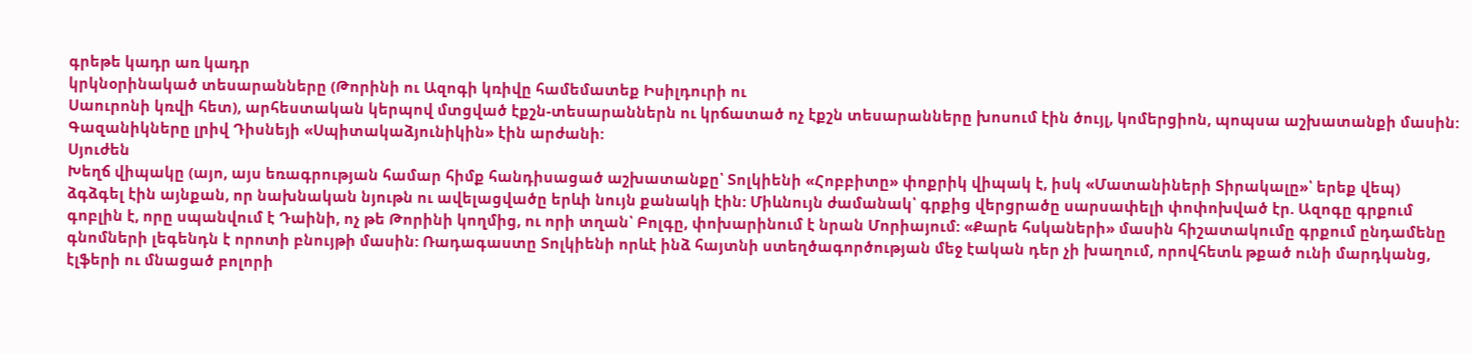գրեթե կադր առ կադր
կրկնօրինակած տեսարանները (Թորինի ու Ազոգի կռիվը համեմատեք Իսիլդուրի ու
Սաուրոնի կռվի հետ), արհեստական կերպով մտցված էքշն-տեսարաններն ու կրճատած ոչ էքշն տեսարանները խոսում էին ծույլ, կոմերցիոն, պոպսա աշխատանքի մասին: Գազանիկները լրիվ Դիսնեյի «Սպիտակաձյունիկին» էին արժանի:
Սյուժեն
Խեղճ վիպակը (այո, այս եռագրության համար հիմք հանդիսացած աշխատանքը՝ Տոլկիենի «Հոբբիտը» փոքրիկ վիպակ է, իսկ «Մատանիների Տիրակալը»՝ երեք վեպ) ձգձգել էին այնքան, որ նախնական նյութն ու ավելացվածը երևի նույն քանակի էին: Միևնույն ժամանակ՝ գրքից վերցրածը սարսափելի փոփոխված էր. Ազոգը գրքում գոբլին է, որը սպանվում է Դաինի, ոչ թե Թորինի կողմից, ու որի տղան՝ Բոլգը, փոխարինում է նրան Մորիայում: «Քարե հսկաների» մասին հիշատակումը գրքում ընդամենը գնոմների լեգենդն է որոտի բնույթի մասին: Ռադագաստը Տոլկիենի որևէ ինձ հայտնի ստեղծագործության մեջ էական դեր չի խաղում, որովհետև թքած ունի մարդկանց, էլֆերի ու մնացած բոլորի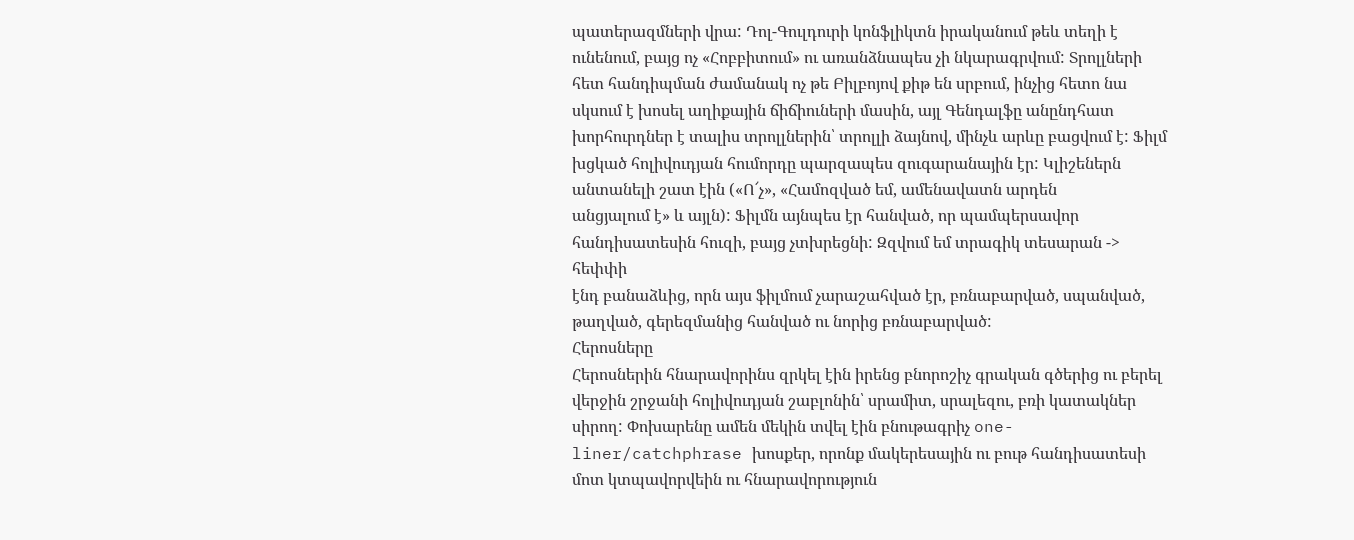պատերազմների վրա: Դոլ-Գուլդուրի կոնֆլիկտն իրականում թեև տեղի է ունենում, բայց ոչ «Հոբբիտում» ու առանձնապես չի նկարագրվում: Տրոլլների հետ հանդիպման ժամանակ ոչ թե Բիլբոյով քիթ են սրբում, ինչից հետո նա սկսում է խոսել աղիքային ճիճիուների մասին, այլ Գենդալֆը անընդհատ խորհուրդներ է տալիս տրոլլներին՝ տրոլլի ձայնով, մինչև արևը բացվում է: Ֆիլմ խցկած հոլիվուդյան հումորդը պարզապես զուգարանային էր: Կլիշեներն անտանելի շատ էին («Ո՜չ», «Համոզված եմ, ամենավատն արդեն
անցյալում է» և այլն): Ֆիլմն այնպես էր հանված, որ պամպերսավոր
հանդիսատեսին հուզի, բայց չտխրեցնի: Զզվում եմ տրագիկ տեսարան -> հեփփի
էնդ բանաձևից, որն այս ֆիլմում չարաշահված էր, բռնաբարված, սպանված,
թաղված, գերեզմանից հանված ու նորից բռնաբարված:
Հերոսները
Հերոսներին հնարավորինս զրկել էին իրենց բնորոշիչ գրական գծերից ու բերել վերջին շրջանի հոլիվուդյան շաբլոնին՝ սրամիտ, սրալեզու, բռի կատակներ սիրող: Փոխարենը ամեն մեկին տվել էին բնութագրիչ one-liner/catchphrase խոսքեր, որոնք մակերեսային ու բութ հանդիսատեսի մոտ կտպավորվեին ու հնարավորություն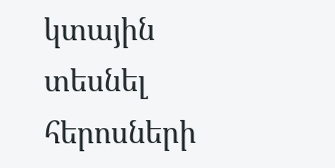կտային տեսնել հերոսների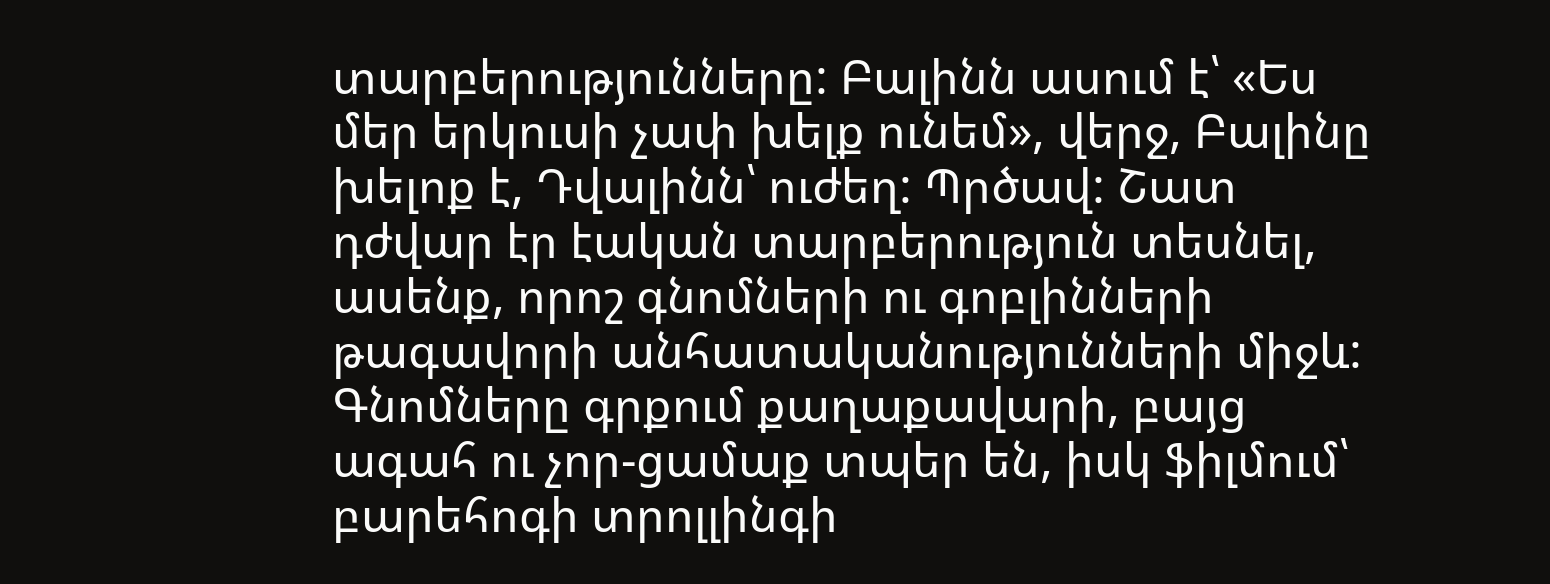տարբերությունները: Բալինն ասում է՝ «Ես մեր երկուսի չափ խելք ունեմ», վերջ, Բալինը խելոք է, Դվալինն՝ ուժեղ: Պրծավ: Շատ դժվար էր էական տարբերություն տեսնել, ասենք, որոշ գնոմների ու գոբլինների թագավորի անհատականությունների միջև: Գնոմները գրքում քաղաքավարի, բայց ագահ ու չոր-ցամաք տպեր են, իսկ ֆիլմում՝ բարեհոգի տրոլլինգի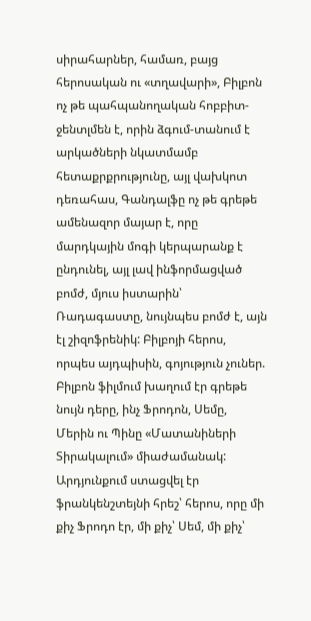սիրահարներ, համառ, բայց հերոսական ու «տղավարի», Բիլբոն ոչ թե պահպանողական հոբբիտ-ջենտլմեն է, որին ձգում-տանում է արկածների նկատմամբ հետաքրքրությունը, այլ վախկոտ դեռահաս, Գանդալֆը ոչ թե գրեթե ամենազոր մայար է, որը մարդկային մոգի կերպարանք է ընդունել, այլ լավ ինֆորմացված բոմժ, մյուս իստարին՝ Ռադագաստը, նույնպես բոմժ է, այն էլ շիզոֆրենիկ: Բիլբոյի հերոս, որպես այդպիսին, գոյություն չուներ. Բիլբոն ֆիլմում խաղում էր գրեթե նույն դերը, ինչ Ֆրոդոն, Սեմը, Մերին ու Պինը «Մատանիների Տիրակալում» միաժամանակ: Արդյունքում ստացվել էր ֆրանկենշտեյնի հրեշ՝ հերոս, որը մի քիչ Ֆրոդո էր, մի քիչ՝ Սեմ, մի քիչ՝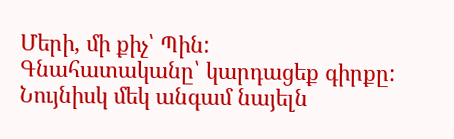Մերի, մի քիչ՝ Պին:
Գնահատականը՝ կարդացեք գիրքը: Նույնիսկ մեկ անգամ նայելն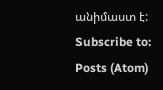անիմաստ է:
Subscribe to:
Posts (Atom)